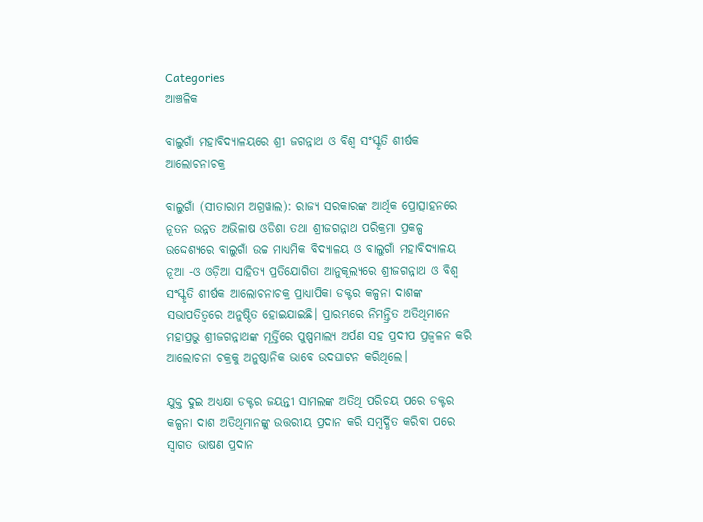Categories
ଆଞ୍ଚଳିକ

ବାଲୁଗାଁ ମହାବିଦ୍ୟାଳୟରେ ଶ୍ରୀ ଜଗନ୍ନାଥ ଓ ବିଶ୍ୱ ସଂସ୍କୃତି ଶୀର୍ଷକ ଆଲୋଚନାଚକ୍ର

ବାଲୁଗାଁ (ସୀତାରାମ ଅଗ୍ରୱାଲ): ରାଜ୍ୟ ସରକାରଙ୍କ ଆର୍ଥିକ ପ୍ରୋତ୍ସାହନରେ ନୂତନ ଉନ୍ନତ ଅଭିଳାଷ ଓଡିଶା ତଥା ଶ୍ରୀଜଗନ୍ନାଥ ପରିକ୍ରମା ପ୍ରକଳ୍ପ ଉଦ୍ଦେଶ୍ୟରେ ବାଲୁଗାଁ ଉଚ୍ଚ ମାଧ୍ୟମିକ ବିଦ୍ୟାଳୟ ଓ ବାଲୁଗାଁ ମହାବିଦ୍ୟାଳୟ ନୂଆ -ଓ ଓଡ଼ିଆ ସାହିତ୍ୟ ପ୍ରତିଯୋଗିତା ଆନୁକୂଲ୍ୟରେ ଶ୍ରୀଜଗନ୍ନାଥ ଓ ବିଶ୍ୱ ସଂସ୍କୃତି ଶୀର୍ଷକ ଆଲୋଚନାଚକ୍ର ପ୍ରାଧ୍ୟାପିକା ଡକ୍ଟର କଳ୍ପନା ଦାଶଙ୍କ ସଭାପତିତ୍ୱରେ ଅନୁଷ୍ଠିତ ହୋଇଯାଇଛି। ପ୍ରାରମ୍ଭରେ ନିମନ୍ତ୍ରିତ ଅତିଥିମାନେ ମହାପ୍ରଭୁ ଶ୍ରୀଜଗନ୍ନାଥଙ୍କ ମୂର୍ତ୍ତିରେ ପୁଷ୍ପମାଲ୍ୟ ଅର୍ପଣ ସହ ପ୍ରଦୀପ ପ୍ରଜ୍ବଳନ କରି ଆଲୋଚନା ଚକ୍ରକୁ ଅନୁଷ୍ଠାନିକ ଭାବେ ଉଦଘାଟନ କରିଥିଲେ।

ଯୁକ୍ତ ଦୁଇ ଅଧ୍ୟକ୍ଷା ଡକ୍ଟର ଜୟନ୍ତୀ ସାମଲଙ୍କ ଅତିଥି ପରିଚୟ ପରେ ଡକ୍ଟର କଳ୍ପନା ଦାଶ ଅତିଥିମାନଙ୍କୁ ଉତ୍ତରୀୟ ପ୍ରଦାନ କରି ସମ୍ବର୍ଦ୍ଧିତ କରିବା ପରେ ସ୍ୱାଗତ ଭାଷଣ ପ୍ରଦାନ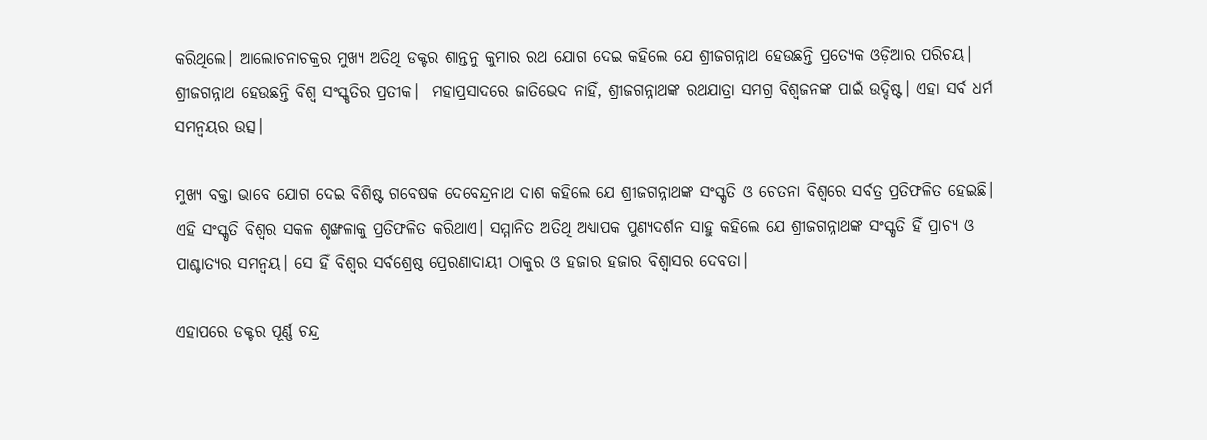କରିଥିଲେ। ଆଲୋଚନାଚକ୍ରର ମୁଖ୍ୟ ଅତିଥି ଡକ୍ଟର ଶାନ୍ତନୁ କୁମାର ରଥ ଯୋଗ ଦେଇ କହିଲେ ଯେ ଶ୍ରୀଜଗନ୍ନାଥ ହେଉଛନ୍ତି ପ୍ରତ୍ୟେକ ଓଡ଼ିଆର ପରିଚୟ। ଶ୍ରୀଜଗନ୍ନାଥ ହେଉଛନ୍ତି ବିଶ୍ୱ ସଂସ୍କୃତିର ପ୍ରତୀକ।  ମହାପ୍ରସାଦରେ ଜାତିଭେଦ ନାହିଁ, ଶ୍ରୀଜଗନ୍ନାଥଙ୍କ ରଥଯାତ୍ରା ସମଗ୍ର ବିଶ୍ୱଜନଙ୍କ ପାଇଁ ଉଦ୍ଦିଷ୍ଟ। ଏହା ସର୍ବ ଧର୍ମ ସମନ୍ୱୟର ଉତ୍ସ।

ମୁଖ୍ୟ ବକ୍ତା ଭାବେ ଯୋଗ ଦେଇ ବିଶିଷ୍ଟ ଗବେଷକ ଦେବେନ୍ଦ୍ରନାଥ ଦାଶ କହିଲେ ଯେ ଶ୍ରୀଜଗନ୍ନାଥଙ୍କ ସଂସ୍କୃତି ଓ ଚେତନା ବିଶ୍ୱରେ ସର୍ବତ୍ର ପ୍ରତିଫଳିତ ହେଇଛି। ଏହି ସଂସ୍କୃତି ବିଶ୍ୱର ସକଳ ଶୃଙ୍ଖଳାକୁ ପ୍ରତିଫଳିତ କରିଥାଏ। ସମ୍ମାନିତ ଅତିଥି ଅଧ୍ୟାପକ ପୁଣ୍ୟଦର୍ଶନ ସାହୁ କହିଲେ ଯେ ଶ୍ରୀଜଗନ୍ନାଥଙ୍କ ସଂସ୍କୃତି ହିଁ ପ୍ରାଚ୍ୟ ଓ ପାଶ୍ଚାତ୍ୟର ସମନ୍ୱୟ। ସେ ହିଁ ବିଶ୍ୱର ସର୍ବଶ୍ରେଷ୍ଠ ପ୍ରେରଣାଦାୟୀ ଠାକୁର ଓ ହଜାର ହଜାର ବିଶ୍ୱାସର ଦେବତା।

ଏହାପରେ ଡକ୍ଟର ପୂର୍ଣ୍ଣ ଚନ୍ଦ୍ର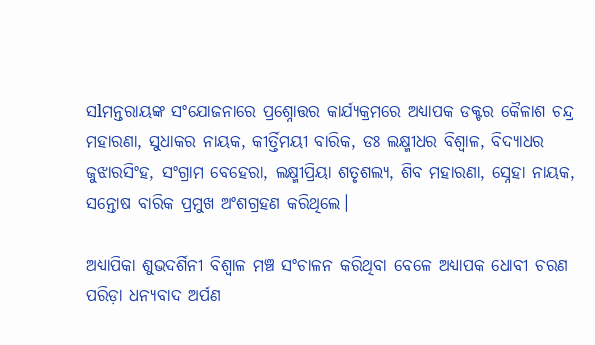ସlମନ୍ତରାୟଙ୍କ ସଂଯୋଜନାରେ ପ୍ରଶ୍ନୋତ୍ତର କାର୍ଯ୍ୟକ୍ରମରେ ଅଧ୍ୟାପକ ଡକ୍ଟର କୈଳାଶ ଚନ୍ଦ୍ର ମହାରଣା, ସୁଧାକର ନାୟକ, କୀର୍ତ୍ତିମୟୀ ବାରିକ, ଡଃ ଲକ୍ଷ୍ମୀଧର ବିଶ୍ୱାଳ, ବିଦ୍ୟାଧର ଜୁଝାରସିଂହ, ସଂଗ୍ରାମ ବେହେରା, ଲକ୍ଷ୍ମୀପ୍ରିୟା ଶତୃଶଲ୍ୟ, ଶିବ ମହାରଣା, ସ୍ନେହା ନାୟକ, ସନ୍ତୋଷ ବାରିକ ପ୍ରମୁଖ ଅଂଶଗ୍ରହଣ କରିଥିଲେ।

ଅଧ୍ୟାପିକା ଶୁଭଦର୍ଶିନୀ ବିଶ୍ୱାଳ ମଞ୍ଚ ସଂଚାଳନ କରିଥିବା ବେଳେ ଅଧ୍ୟାପକ ଧୋବୀ ଚରଣ ପରିଡ଼ା ଧନ୍ୟବାଦ ଅର୍ପଣ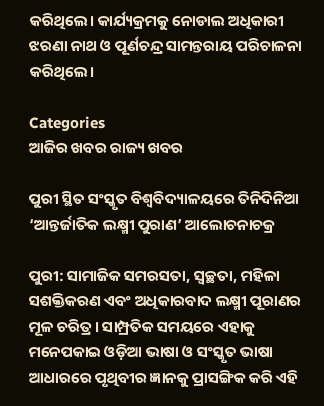କରିଥିଲେ। କାର୍ଯ୍ୟକ୍ରମକୁ ନୋଡାଲ ଅଧିକାରୀ ଝରଣା ନାଥ ଓ ପୂର୍ଣଚନ୍ଦ୍ର ସାମନ୍ତରାୟ ପରିଚାଳନା କରିଥିଲେ।

Categories
ଆଜିର ଖବର ରାଜ୍ୟ ଖବର

ପୁରୀ ସ୍ଥିତ ସଂସ୍କୃତ ବିଶ୍ୱବିଦ୍ୟାଳୟରେ ତିନିଦିନିଆ ‘ଆନ୍ତର୍ଜାତିକ ଲକ୍ଷ୍ମୀ ପୁରାଣ’ ଆଲୋଚନାଚକ୍ର

ପୁରୀ: ସାମାଜିକ ସମରସତା, ସ୍ୱଚ୍ଛତା, ମହିଳା ସଶକ୍ତିକରଣ ଏବଂ ଅଧିକାରବାଦ ଲକ୍ଷ୍ମୀ ପୂରାଣର ମୂଳ ଚରିତ୍ର। ସାମ୍ପ୍ରତିକ ସମୟରେ ଏହାକୁ ମନେପକାଇ ଓଡ଼ିଆ ଭାଷା ଓ ସଂସ୍କୃତ ଭାଷା ଆଧାରରେ ପୃଥିବୀର ଜ୍ଞାନକୁ ପ୍ରାସଙ୍ଗିକ କରି ଏହି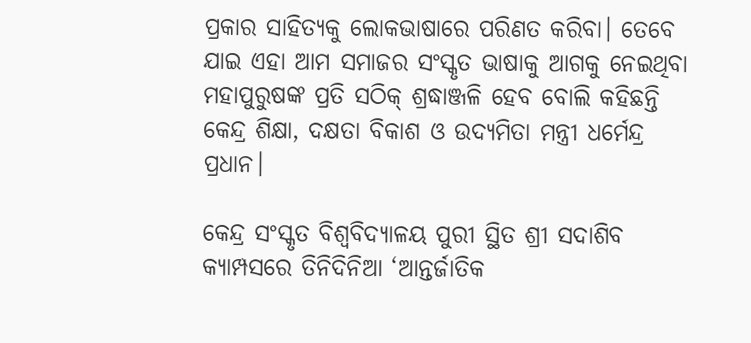ପ୍ରକାର ସାହିତ୍ୟକୁ ଲୋକଭାଷାରେ ପରିଣତ କରିବା। ତେବେ ଯାଇ ଏହା ଆମ ସମାଜର ସଂସ୍କୃତ ଭାଷାକୁ ଆଗକୁ ନେଇଥିବା ମହାପୁରୁଷଙ୍କ ପ୍ରତି ସଠିକ୍ ଶ୍ରଦ୍ଧାଞ୍ଜଳି ହେବ ବୋଲି କହିଛନ୍ତି କେନ୍ଦ୍ର ଶିକ୍ଷା, ଦକ୍ଷତା ବିକାଶ ଓ ଉଦ୍ୟମିତା ମନ୍ତ୍ରୀ ଧର୍ମେନ୍ଦ୍ର ପ୍ରଧାନ।

କେନ୍ଦ୍ର ସଂସ୍କୃତ ବିଶ୍ୱବିଦ୍ୟାଳୟ ପୁରୀ ସ୍ଥିତ ଶ୍ରୀ ସଦାଶିବ କ୍ୟାମ୍ପସରେ ତିନିଦିନିଆ ‘ଆନ୍ତର୍ଜାତିକ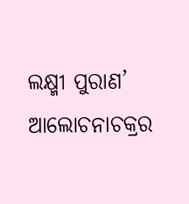ଲକ୍ଷ୍ମୀ ପୁରାଣ’ ଆଲୋଚନାଚକ୍ରର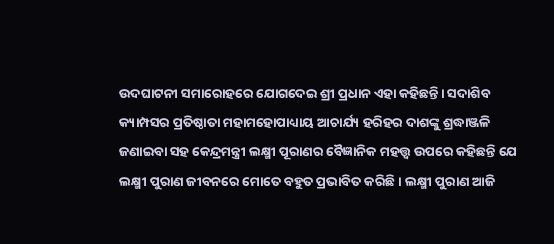ଉଦଘାଟନୀ ସମାରୋହରେ ଯୋଗଦେଇ ଶ୍ରୀ ପ୍ରଧାନ ଏହା କହିଛନ୍ତି। ସଦାଶିବ କ୍ୟାମ୍ପସର ପ୍ରତିଷ୍ଠାତା ମହାମହୋପାଧ୍ୟାୟ ଆଚାର୍ଯ୍ୟ ହରିହର ଦାଶଙ୍କୁ ଶ୍ରଦ୍ଧାଞ୍ଜଳି ଜଣାଇବା ସହ କେନ୍ଦ୍ରମନ୍ତ୍ରୀ ଲକ୍ଷ୍ମୀ ପୂରାଣର ବୈଜ୍ଞାନିକ ମହତ୍ତ୍ୱ ଉପରେ କହିଛନ୍ତି ଯେ ଲକ୍ଷ୍ମୀ ପୁରାଣ ଜୀବନରେ ମୋତେ ବହୁତ ପ୍ରଭାବିତ କରିଛି। ଲକ୍ଷ୍ମୀ ପୁରାଣ ଆଜି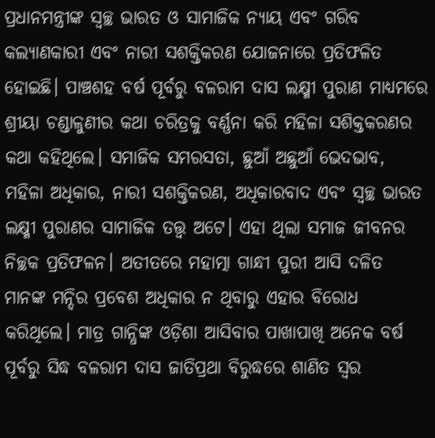ପ୍ରଧାନମନ୍ତ୍ରୀଙ୍କ ସ୍ୱଚ୍ଛ ଭାରତ ଓ ସାମାଜିକ ନ୍ୟାୟ ଏବଂ ଗରିବ କଲ୍ୟାଣକାରୀ ଏବଂ ନାରୀ ସଶକ୍ତିକରଣ ଯୋଜନାରେ ପ୍ରତିଫଳିତ ହୋଇଛି। ପାଞ୍ଚଶହ ବର୍ଷ ପୂର୍ବରୁ ବଳରାମ ଦାସ ଲକ୍ଷ୍ମୀ ପୁରାଣ ମାଧ୍ୟମରେ ଶ୍ରୀୟା ଚଣ୍ଡାଳୁଣୀର କଥା ଚରିତ୍ରକୁ ବର୍ଣ୍ଣନା କରି ମହିଳା ସଶିକ୍ତକରଣର କଥା କହିଥିଲେ। ସମାଜିକ ସମରସତା, ଛୁଆଁ ଅଛୁଆଁ ଭେଦଭାବ, ମହିଳା ଅଧିକାର, ନାରୀ ସଶକ୍ତିକରଣ, ଅଧିକାରବାଦ ଏବଂ ସ୍ୱଚ୍ଛ ଭାରତ ଲକ୍ଷ୍ମୀ ପୁରାଣର ସାମାଜିକ ତତ୍ତ୍ୱ ଅଟେ। ଏହା ଥିଲା ସମାଜ ଜୀବନର ନିଚ୍ଛକ ପ୍ରତିଫଳନ। ଅତୀତରେ ମହାତ୍ମା ଗାନ୍ଧୀ ପୁରୀ ଆସି ଦଳିତ ମାନଙ୍କ ମନ୍ଦିର ପ୍ରବେଶ ଅଧିକାର ନ ଥିବାରୁ ଏହାର ବିରୋଧ କରିଥିଲେ। ମାତ୍ର ଗାନ୍ଧିଙ୍କ ଓଡ଼ିଶା ଆସିବାର ପାଖାପାଖି ଅନେକ ବର୍ଷ ପୂର୍ବରୁ ସିଦ୍ଧ ବଳରାମ ଦାସ ଜାତିପ୍ରଥା ବିରୁଦ୍ଧରେ ଶାଣିତ ସ୍ୱର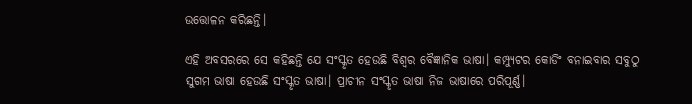ଉତ୍ତୋଳନ କରିଛନ୍ତି।

ଏହି ଅବସରରେ ସେ କହିଛନ୍ତି ଯେ ସଂସ୍କୃତ ହେଉଛି ବିଶ୍ୱର ବୈଜ୍ଞାନିକ ଭାଷା। କମ୍ପ୍ୟୁଟର କୋଡିଂ ବନାଇବାର ସବୁଠୁ ସୁଗମ ଭାଷା ହେଉଛି ସଂସ୍କୃତ ଭାଷା। ପ୍ରାଚୀନ ସଂସ୍କୃତ ଭାଷା ନିଜ ଭାଷାରେ ପରିପୂର୍ଣ୍ଣ।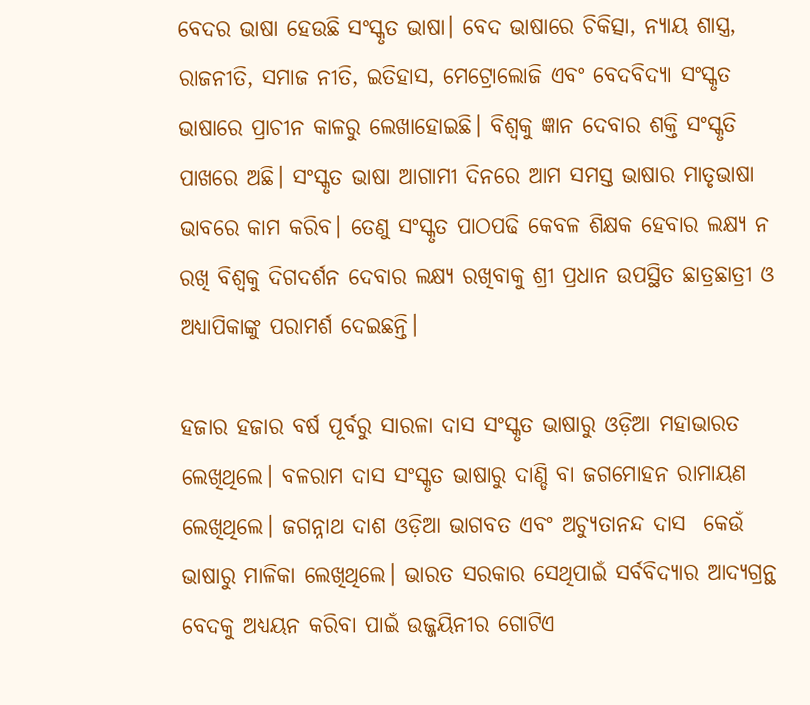ବେଦର ଭାଷା ହେଉଛି ସଂସ୍କୃତ ଭାଷା। ବେଦ ଭାଷାରେ ଚିକିତ୍ସା, ନ୍ୟାୟ ଶାସ୍ତ୍ର, ରାଜନୀତି, ସମାଜ ନୀତି, ଇତିହାସ, ମେଟ୍ରୋଲୋଜି ଏବଂ ବେଦବିଦ୍ୟା ସଂସ୍କୃତ ଭାଷାରେ ପ୍ରାଚୀନ କାଳରୁ ଲେଖାହୋଇଛି। ବିଶ୍ୱକୁ ଜ୍ଞାନ ଦେବାର ଶକ୍ତି ସଂସ୍କୃତି ପାଖରେ ଅଛି। ସଂସ୍କୃତ ଭାଷା ଆଗାମୀ ଦିନରେ ଆମ ସମସ୍ତ ଭାଷାର ମାତୃଭାଷା ଭାବରେ କାମ କରିବ। ତେଣୁ ସଂସ୍କୃତ ପାଠପଢି କେବଳ ଶିକ୍ଷକ ହେବାର ଲକ୍ଷ୍ୟ ନ ରଖି ବିଶ୍ୱକୁ ଦିଗଦର୍ଶନ ଦେବାର ଲକ୍ଷ୍ୟ ରଖିବାକୁ ଶ୍ରୀ ପ୍ରଧାନ ଉପସ୍ଥିତ ଛାତ୍ରଛାତ୍ରୀ ଓ ଅଧ୍ୟାପିକାଙ୍କୁ ପରାମର୍ଶ ଦେଇଛନ୍ତି।

ହଜାର ହଜାର ବର୍ଷ ପୂର୍ବରୁ ସାରଳା ଦାସ ସଂସ୍କୃତ ଭାଷାରୁ ଓଡ଼ିଆ ମହାଭାରତ ଲେଖିଥିଲେ। ବଳରାମ ଦାସ ସଂସ୍କୃତ ଭାଷାରୁ ଦାଣ୍ଡି ବା ଜଗମୋହନ ରାମାୟଣ ଲେଖିଥିଲେ। ଜଗନ୍ନାଥ ଦାଶ ଓଡ଼ିଆ ଭାଗବତ ଏବଂ ଅଚ୍ୟୁତାନନ୍ଦ ଦାସ  କେଉଁ ଭାଷାରୁ ମାଳିକା ଲେଖିଥିଲେ। ଭାରତ ସରକାର ସେଥିପାଇଁ ସର୍ବବିଦ୍ୟାର ଆଦ୍ୟଗ୍ରନ୍ଥ ବେଦକୁ ଅଧ୍ୟୟନ କରିବା ପାଇଁ ଉଜ୍ଜୟିନୀର ଗୋଟିଏ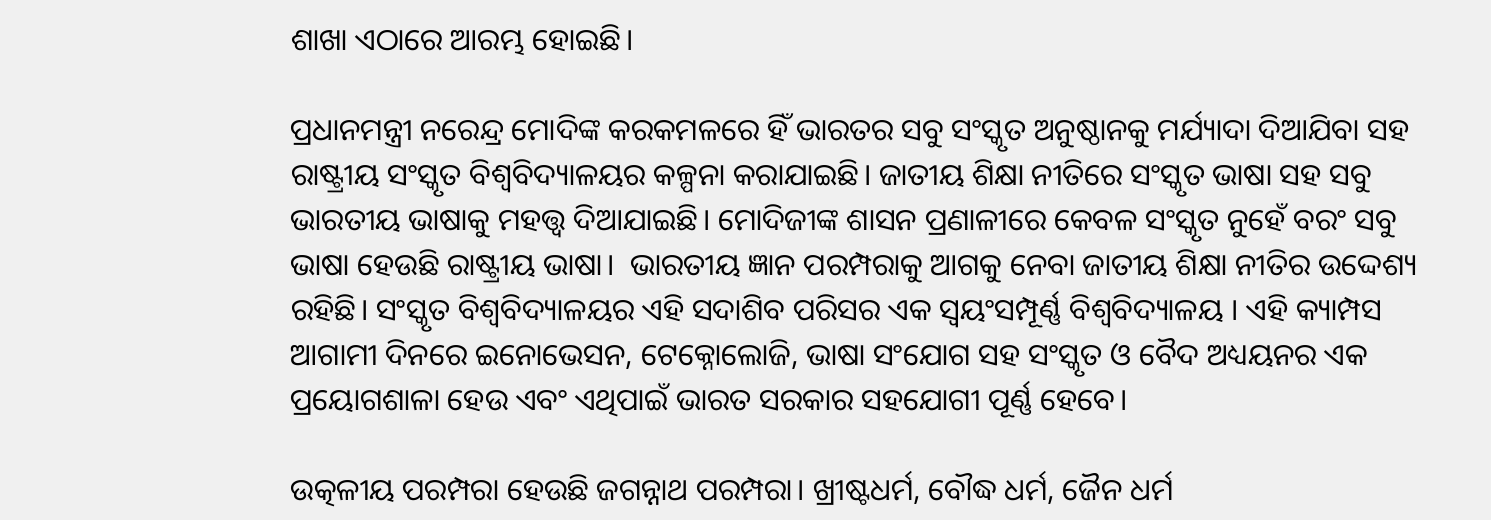ଶାଖା ଏଠାରେ ଆରମ୍ଭ ହୋଇଛି।

ପ୍ରଧାନମନ୍ତ୍ରୀ ନରେନ୍ଦ୍ର ମୋଦିଙ୍କ କରକମଳରେ ହିଁ ଭାରତର ସବୁ ସଂସ୍କୃତ ଅନୁଷ୍ଠାନକୁ ମର୍ଯ୍ୟାଦା ଦିଆଯିବା ସହ ରାଷ୍ଟ୍ରୀୟ ସଂସ୍କୃତ ବିଶ୍ୱବିଦ୍ୟାଳୟର କଳ୍ପନା କରାଯାଇଛି। ଜାତୀୟ ଶିକ୍ଷା ନୀତିରେ ସଂସ୍କୃତ ଭାଷା ସହ ସବୁ ଭାରତୀୟ ଭାଷାକୁ ମହତ୍ତ୍ୱ ଦିଆଯାଇଛି। ମୋଦିଜୀଙ୍କ ଶାସନ ପ୍ରଣାଳୀରେ କେବଳ ସଂସ୍କୃତ ନୁହେଁ ବରଂ ସବୁ ଭାଷା ହେଉଛି ରାଷ୍ଟ୍ରୀୟ ଭାଷା।  ଭାରତୀୟ ଜ୍ଞାନ ପରମ୍ପରାକୁ ଆଗକୁ ନେବା ଜାତୀୟ ଶିକ୍ଷା ନୀତିର ଉଦ୍ଦେଶ୍ୟ ରହିଛି। ସଂସ୍କୃତ ବିଶ୍ୱବିଦ୍ୟାଳୟର ଏହି ସଦାଶିବ ପରିସର ଏକ ସ୍ୱୟଂସମ୍ପୂର୍ଣ୍ଣ ବିଶ୍ୱବିଦ୍ୟାଳୟ । ଏହି କ୍ୟାମ୍ପସ ଆଗାମୀ ଦିନରେ ଇନୋଭେସନ, ଟେକ୍ନୋଲୋଜି, ଭାଷା ସଂଯୋଗ ସହ ସଂସ୍କୃତ ଓ ବୈଦ ଅଧ୍ୟୟନର ଏକ ପ୍ରୟୋଗଶାଳା ହେଉ ଏବଂ ଏଥିପାଇଁ ଭାରତ ସରକାର ସହଯୋଗୀ ପୂର୍ଣ୍ଣ ହେବେ।

ଉତ୍କଳୀୟ ପରମ୍ପରା ହେଉଛି ଜଗନ୍ନାଥ ପରମ୍ପରା। ଖ୍ରୀଷ୍ଟଧର୍ମ, ବୌଦ୍ଧ ଧର୍ମ, ଜୈନ ଧର୍ମ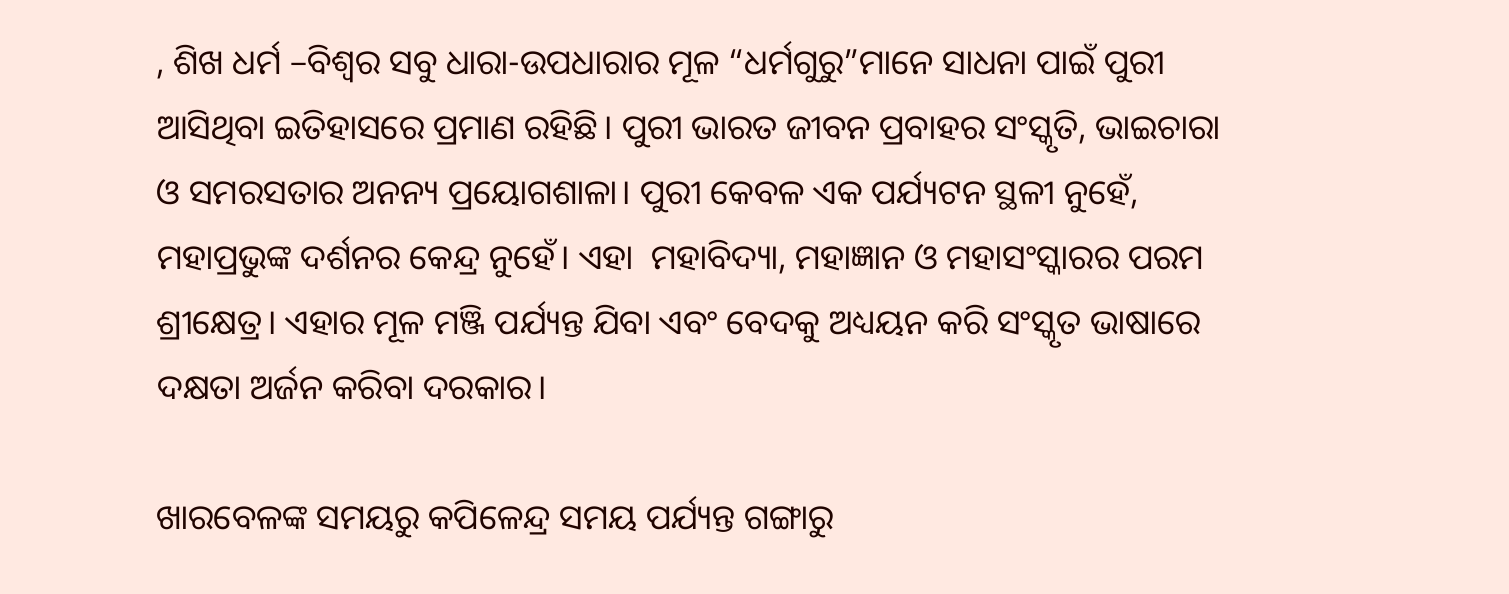, ଶିଖ ଧର୍ମ –ବିଶ୍ୱର ସବୁ ଧାରା-ଉପଧାରାର ମୂଳ “ଧର୍ମଗୁରୁ”ମାନେ ସାଧନା ପାଇଁ ପୁରୀ ଆସିଥିବା ଇତିହାସରେ ପ୍ରମାଣ ରହିଛି। ପୁରୀ ଭାରତ ଜୀବନ ପ୍ରବାହର ସଂସ୍କୃତି, ଭାଇଚାରା ଓ ସମରସତାର ଅନନ୍ୟ ପ୍ରୟୋଗଶାଳା। ପୁରୀ କେବଳ ଏକ ପର୍ଯ୍ୟଟନ ସ୍ଥଳୀ ନୁହେଁ, ମହାପ୍ରଭୁଙ୍କ ଦର୍ଶନର କେନ୍ଦ୍ର ନୁହେଁ। ଏହା  ମହାବିଦ୍ୟା, ମହାଜ୍ଞାନ ଓ ମହାସଂସ୍କାରର ପରମ ଶ୍ରୀକ୍ଷେତ୍ର। ଏହାର ମୂଳ ମଞ୍ଜି ପର୍ଯ୍ୟନ୍ତ ଯିବା ଏବଂ ବେଦକୁ ଅଧ୍ୟୟନ କରି ସଂସ୍କୃତ ଭାଷାରେ ଦକ୍ଷତା ଅର୍ଜନ କରିବା ଦରକାର।

ଖାରବେଳଙ୍କ ସମୟରୁ କପିଳେନ୍ଦ୍ର ସମୟ ପର୍ଯ୍ୟନ୍ତ ଗଙ୍ଗାରୁ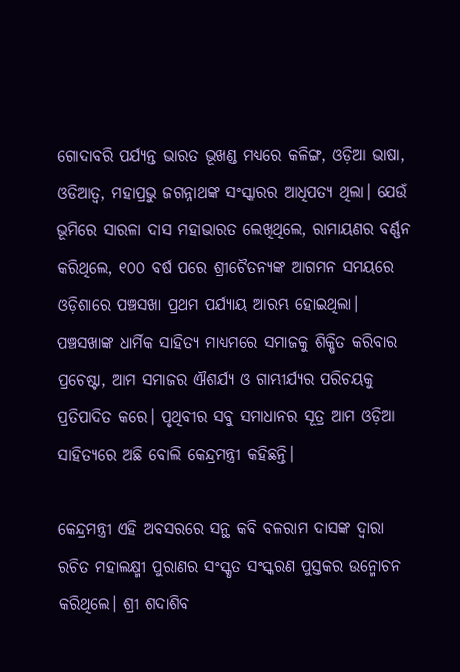ଗୋଦାବରି ପର୍ଯ୍ୟନ୍ତ ଭାରତ ଭୂଖଣ୍ଡ ମଧ୍ୟରେ କଳିଙ୍ଗ, ଓଡ଼ିଆ ଭାଷା, ଓଡିଆତ୍ୱ, ମହାପ୍ରଭୁ ଜଗନ୍ନାଥଙ୍କ ସଂସ୍କାରର ଆଧିପତ୍ୟ ଥିଲା। ଯେଉଁ ଭୂମିରେ ସାରଳା ଦାସ ମହାଭାରତ ଲେଖିଥିଲେ, ରାମାୟଣର ବର୍ଣ୍ଣନ କରିଥିଲେ, ୧୦୦ ବର୍ଷ ପରେ ଶ୍ରୀଚୈତନ୍ୟଙ୍କ ଆଗମନ ସମୟରେ ଓଡ଼ିଶାରେ ପଞ୍ଚସଖା ପ୍ରଥମ ପର୍ଯ୍ୟାୟ ଆରମ୍ଭ ହୋଇଥିଲା। ପଞ୍ଚସଖାଙ୍କ ଧାର୍ମିକ ସାହିତ୍ୟ ମାଧ୍ୟମରେ ସମାଜକୁ ଶିକ୍ଷିତ କରିବାର ପ୍ରଚେଷ୍ଟା, ଆମ ସମାଜର ଐଶର୍ଯ୍ୟ ଓ ଗାମ୍ଭୀର୍ଯ୍ୟର ପରିଚୟକୁ ପ୍ରତିପାଦିତ କରେ। ପୃଥିବୀର ସବୁ ସମାଧାନର ସୂତ୍ର ଆମ ଓଡ଼ିଆ ସାହିତ୍ୟରେ ଅଛି ବୋଲି କେନ୍ଦ୍ରମନ୍ତ୍ରୀ କହିଛନ୍ତି।

କେନ୍ଦ୍ରମନ୍ତ୍ରୀ ଏହି ଅବସରରେ ସନ୍ଥ କବି ବଳରାମ ଦାସଙ୍କ ଦ୍ୱାରା ରଚିତ ମହାଲକ୍ଷ୍ମୀ ପୁରାଣର ସଂସ୍କୃତ ସଂସ୍କରଣ ପୁସ୍ତକର ଉନ୍ମୋଚନ କରିଥିଲେ। ଶ୍ରୀ ଶଦାଶିବ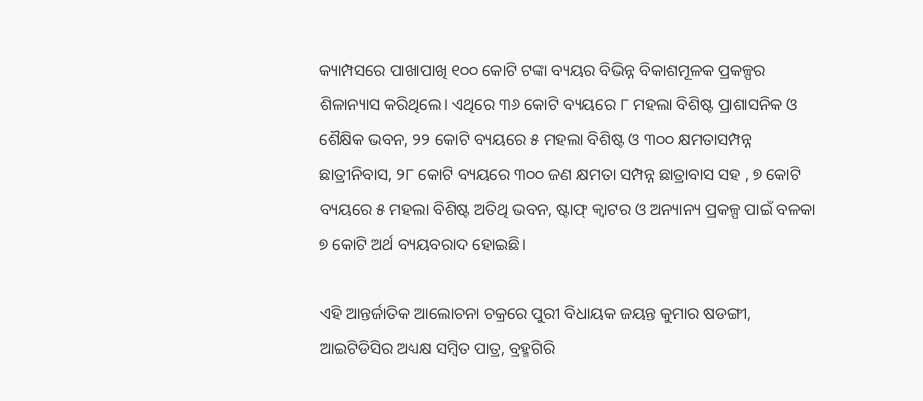କ୍ୟାମ୍ପସରେ ପାଖାପାଖି ୧୦୦ କୋଟି ଟଙ୍କା ବ୍ୟୟର ବିଭିନ୍ନ ବିକାଶମୂଳକ ପ୍ରକଳ୍ପର ଶିଳାନ୍ୟାସ କରିଥିଲେ। ଏଥିରେ ୩୬ କୋଟି ବ୍ୟୟରେ ୮ ମହଲା ବିଶିଷ୍ଟ ପ୍ରାଶାସନିକ ଓ ଶୈକ୍ଷିକ ଭବନ, ୨୨ କୋଟି ବ୍ୟୟରେ ୫ ମହଲା ବିଶିଷ୍ଟ ଓ ୩୦୦ କ୍ଷମତାସମ୍ପନ୍ନ ଛାତ୍ରୀନିବାସ, ୨୮ କୋଟି ବ୍ୟୟରେ ୩୦୦ ଜଣ କ୍ଷମତା ସମ୍ପନ୍ନ ଛାତ୍ରାବାସ ସହ , ୭ କୋଟି ବ୍ୟୟରେ ୫ ମହଲା ବିଶିଷ୍ଟ ଅତିଥି ଭବନ, ଷ୍ଟାଫ୍ କ୍ୱାଟର ଓ ଅନ୍ୟାନ୍ୟ ପ୍ରକଳ୍ପ ପାଇଁ ବଳକା ୭ କୋଟି ଅର୍ଥ ବ୍ୟୟବରାଦ ହୋଇଛି।

ଏହି ଆନ୍ତର୍ଜାତିକ ଆଲୋଚନା ଚକ୍ରରେ ପୁରୀ ବିଧାୟକ ଜୟନ୍ତ କୁମାର ଷଡଙ୍ଗୀ, ଆଇଟିଡିସିର ଅଧ୍ୟକ୍ଷ ସମ୍ବିତ ପାତ୍ର, ବ୍ରହ୍ମଗିରି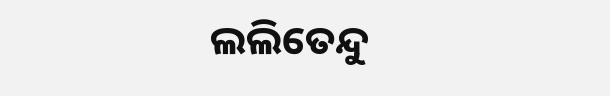ଲଲିତେନ୍ଦୁ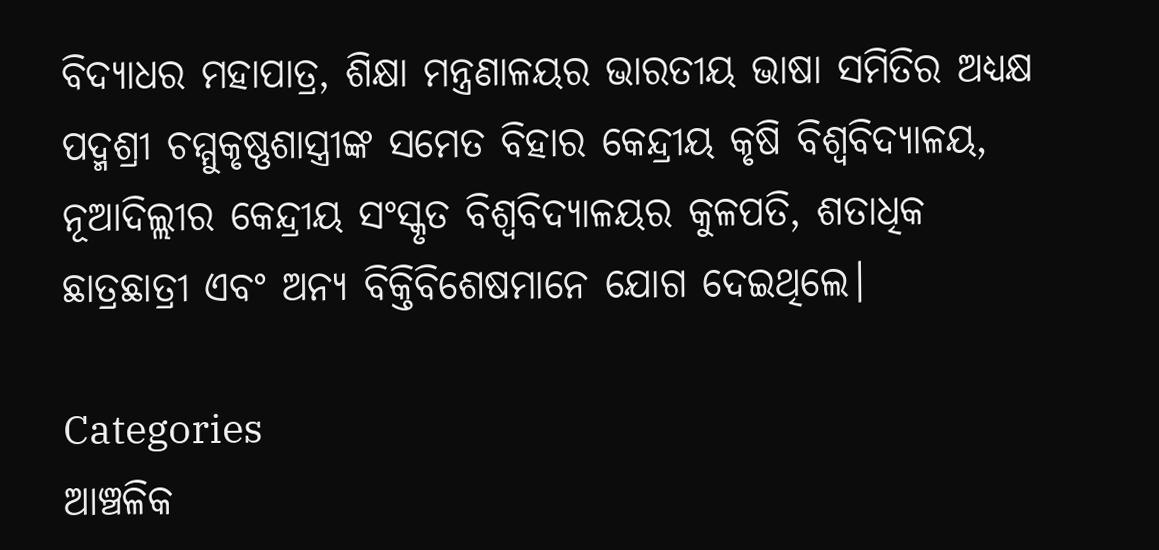ବିଦ୍ୟାଧର ମହାପାତ୍ର, ଶିକ୍ଷା ମନ୍ତ୍ରଣାଳୟର ଭାରତୀୟ ଭାଷା ସମିତିର ଅଧ୍ୟକ୍ଷ ପଦ୍ମଶ୍ରୀ ଚମ୍ମୁକୃଷ୍ଣଶାସ୍ତ୍ରୀଙ୍କ ସମେତ ବିହାର କେନ୍ଦ୍ରୀୟ କୃଷି ବିଶ୍ୱବିଦ୍ୟାଳୟ, ନୂଆଦିଲ୍ଲୀର କେନ୍ଦ୍ରୀୟ ସଂସ୍କୃତ ବିଶ୍ୱବିଦ୍ୟାଳୟର କୁଳପତି, ଶତାଧିକ ଛାତ୍ରଛାତ୍ରୀ ଏବଂ ଅନ୍ୟ ବିକ୍ତିବିଶେଷମାନେ ଯୋଗ ଦେଇଥିଲେ।

Categories
ଆଞ୍ଚଳିକ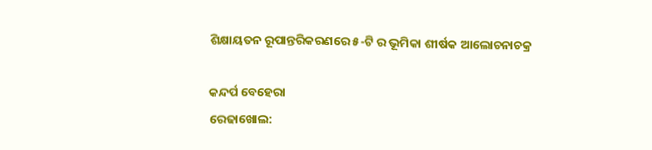ଶିକ୍ଷାୟତନ ରୂପାନ୍ତରିକରଣରେ ୫-ଟି ର ଭୂମିକା ଶୀର୍ଷକ ଆଲୋଚନାଚକ୍ର

କନ୍ଦର୍ପ ବେହେରା
ରେଢାଖୋଲ: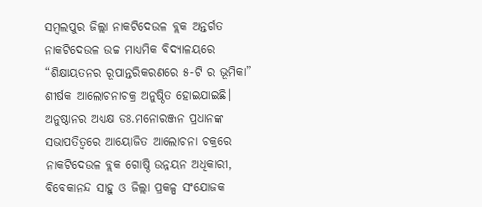ସମ୍ବଲପୁର ଜିଲ୍ଲା ନାକଟିଦେଉଳ ବ୍ଲକ ଅନ୍ତର୍ଗତ ନାକଟିଦେଉଳ ଉଚ୍ଚ ମାଧ୍ୟମିକ ବିଦ୍ୟାଳୟରେ “ଶିକ୍ଷାୟତନର ରୂପାନ୍ତରିକରଣରେ ୫-ଟି ର ଭୂମିକା” ଶୀର୍ଷକ ଆଲୋଚନାଚକ୍ର ଅନୁଷ୍ଠିତ ହୋଇଯାଇଛି। ଅନୁଷ୍ଠାନର ଅଧ୍ୟକ୍ଷ ଡଃ.ମନୋରଞ୍ଜନ ପ୍ରଧାନଙ୍କ ସଭାପତିତ୍ବରେ ଆୟୋଜିତ ଆଲୋଚନା ଚକ୍ରରେ ନାକଟିଦେଉଳ ବ୍ଲକ ଗୋଷ୍ଠି ଉନ୍ନୟନ ଅଧିକାରୀ, ବିବେକାନନ୍ଦ ସାହୁ ଓ ଜିଲ୍ଲା ପ୍ରକଳ୍ପ ସଂଯୋଜକ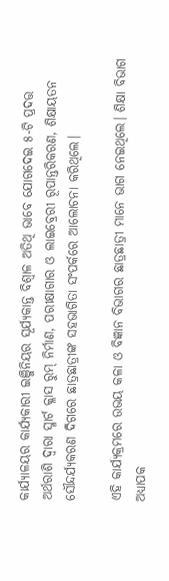କାର୍ଯ୍ଯାଳୟର କାର୍ଯ୍ୟକାରୀ ଇଞ୍ଜିନିୟର ସୂର୍ଯ୍ୟକାନ୍ତ ବିଶ୍ବାଳ ଅତିଥି ଭାବେ ଯୋଗଦେଇ ୫-ଟି ପ୍ରଦତ୍ତ ଅର୍ଥରାଶି ଦ୍ବାରା ସ୍ମାର୍ଟ କ୍ଳାସ ରୁମ୍ ନିର୍ମାଣ, ପରୀକ୍ଷାଗାର ଓ ଲାଇବ୍ରେରୀ ରୂପାନ୍ତରିକରଣ, ଶିକ୍ଷାୟତନ ସୌନ୍ଦର୍ଯ୍ୟକରଣ ଦିଗରେ ଛାତ୍ରଛାତ୍ରୀଙ୍କ ସହଭାଗିତା ସଂପର୍କରେ ଆଲୋଚନା କରିଥିଲେ।

ଏହି କାର୍ଯ୍ୟକ୍ରମରେ ଉଭୟ କଳା ଓ ବିଜ୍ଞାନ ବିଭାଗର ଛାତ୍ରଛାତ୍ରୀ ମାନେ ଭାଗ ନେଇଥିଲେ। ଶିକ୍ଷା ବିଭାଗ ଅଧ୍ୟାପକ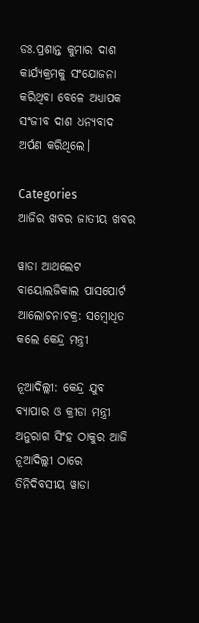ଡଃ.ପ୍ରଶାନ୍ତ କୁମାର ଦାଶ କାର୍ଯ୍ୟକ୍ରମକୁ ସଂଯୋଜନା କରିଥିବା ବେଳେ ଅଧ୍ୟାପକ ସଂଜୀବ ଦାଶ ଧନ୍ୟବାଦ ଅର୍ପଣ କରିଥିଲେ।

Categories
ଆଜିର ଖବର ଜାତୀୟ ଖବର

ୱାଡା ଆଥଲେଟ ବାୟୋଲଜିକାଲ ପାସପୋର୍ଟ ଆଲୋଚନାଚକ୍ର: ସମ୍ବୋଧିତ କଲେ କେନ୍ଦ୍ର ମନ୍ତ୍ରୀ

ନୂଆଦିଲ୍ଲୀ: କେନ୍ଦ୍ର ଯୁବ ବ୍ୟାପାର ଓ କ୍ରୀଡା ମନ୍ତ୍ରୀ ଅନୁରାଗ ସିଂହ ଠାକୁର ଆଜି ନୂଆଦିଲ୍ଲୀ ଠାରେ ତିନିଦିବସୀୟ ୱାଡା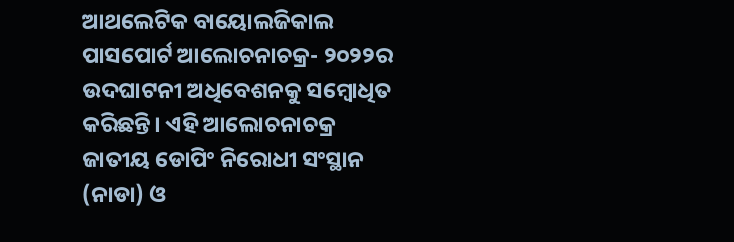ଆଥଲେଟିକ ବାୟୋଲଜିକାଲ ପାସପୋର୍ଟ ଆଲୋଚନାଚକ୍ର- ୨୦୨୨ର ଉଦଘାଟନୀ ଅଧିବେଶନକୁ ସମ୍ବୋଧିତ କରିଛନ୍ତି। ଏହି ଆଲୋଚନାଚକ୍ର ଜାତୀୟ ଡୋପିଂ ନିରୋଧୀ ସଂସ୍ଥାନ (ନାଡା) ଓ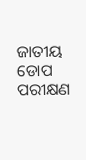ଜାତୀୟ ଡୋପ ପରୀକ୍ଷଣ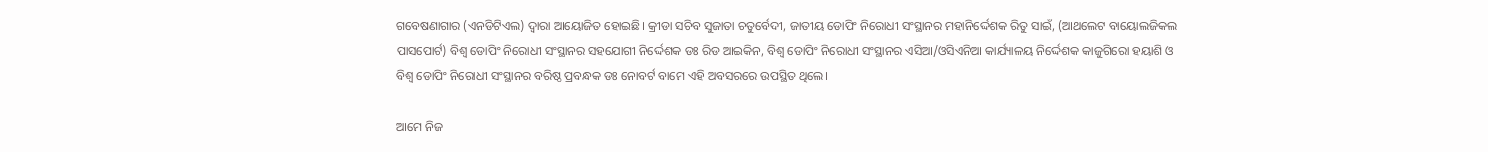ଗବେଷଣାଗାର (ଏନଡିଟିଏଲ) ଦ୍ୱାରା ଆୟୋଜିତ ହୋଇଛି। କ୍ରୀଡା ସଚିବ ସୁଜାତା ଚତୁର୍ବେଦୀ, ଜାତୀୟ ଡୋପିଂ ନିରୋଧୀ ସଂସ୍ଥାନର ମହାନିର୍ଦ୍ଦେଶକ ରିତୁ ସାଇଁ, (ଆଥଲେଟ ବାୟୋଲଜିକଲ ପାସପୋର୍ଟ) ବିଶ୍ୱ ଡୋପିଂ ନିରୋଧୀ ସଂସ୍ଥାନର ସହଯୋଗୀ ନିର୍ଦ୍ଦେଶକ ଡଃ ରିଡ ଆଇକିନ, ବିଶ୍ୱ ଡୋପିଂ ନିରୋଧୀ ସଂସ୍ଥାନର ଏସିଆ/ଓସିଏନିଆ କାର୍ଯ୍ୟାଳୟ ନିର୍ଦ୍ଦେଶକ କାଜୁଗିରୋ ହୟାଶି ଓ ବିଶ୍ୱ ଡୋପିଂ ନିରୋଧୀ ସଂସ୍ଥାନର ବରିଷ୍ଠ ପ୍ରବନ୍ଧକ ଡଃ ନୋବର୍ଟ ବାମେ ଏହି ଅବସରରେ ଉପସ୍ଥିତ ଥିଲେ।

ଆମେ ନିଜ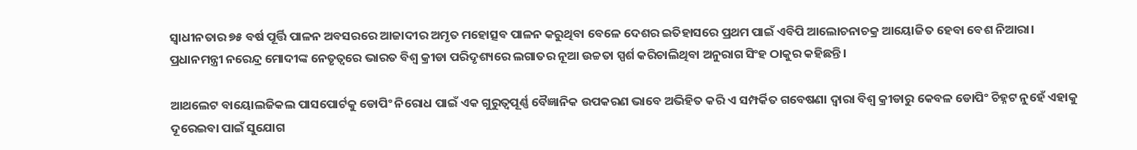ସ୍ୱାଧୀନତାର ୭୫ ବର୍ଷ ପୂର୍ତ୍ତି ପାଳନ ଅବସରରେ ଆଜାଦୀର ଅମୃତ ମହୋତ୍ସବ ପାଳନ କରୁଥିବା ବେଳେ ଦେଶର ଇତିହାସରେ ପ୍ରଥମ ପାଇଁ ଏବିପି ଆଲୋଚନାଚକ୍ର ଆୟୋଜିତ ହେବା ବେଶ ନିଆରା। ପ୍ରଧାନମନ୍ତ୍ରୀ ନରେନ୍ଦ୍ର ମୋଦୀଙ୍କ ନେତୃତ୍ୱରେ ଭାରତ ବିଶ୍ୱ କ୍ରୀଡା ପରିଦୃଶ୍ୟରେ ଲଗାତର ନୂଆ ଉଚ୍ଚତା ସ୍ପର୍ଶ କରିଚାଲିଥିବା ଅନୁରାଗ ସିଂହ ଠାକୁର କହିଛନ୍ତି।

ଆଥଲେଟ ବାୟୋଲଜିକଲ ପାସପୋର୍ଟକୁ ଡୋପିଂ ନିରୋଧ ପାଇଁ ଏକ ଗୁରୁତ୍ୱପୂର୍ଣ୍ଣ ବୈଜ୍ଞାନିକ ଉପକରଣ ଭାବେ ଅଭିହିତ କରି ଏ ସମ୍ପର୍କିତ ଗବେଷଣା ଦ୍ୱାରା ବିଶ୍ୱ କ୍ରୀଡାରୁ କେବଳ ଡୋପିଂ ଚିହ୍ନଟ ନୁହେଁ ଏହାକୁ ଦୂରେଇବା ପାଇଁ ସୁଯୋଗ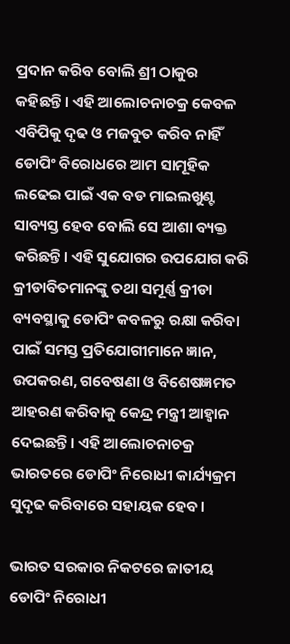ପ୍ରଦାନ କରିବ ବୋଲି ଶ୍ରୀ ଠାକୁର କହିଛନ୍ତି। ଏହି ଆଲୋଚନାଚକ୍ର କେବଳ ଏବିପିକୁ ଦୃଢ ଓ ମଜବୁତ କରିବ ନାହିଁ ଡୋପିଂ ବିରୋଧରେ ଆମ ସାମୂହିକ ଲଢେଇ ପାଇଁ ଏକ ବଡ ମାଇଲଖୁଣ୍ଟ ସାବ୍ୟସ୍ତ ହେବ ବୋଲି ସେ ଆଶା ବ୍ୟକ୍ତ କରିଛନ୍ତି। ଏହି ସୁଯୋଗର ଉପଯୋଗ କରି କ୍ରୀଡାବିତମାନଙ୍କୁ ତଥା ସମୂର୍ଣ୍ଣ କ୍ରୀଡା ବ୍ୟବସ୍ଥାକୁ ଡୋପିଂ କବଳରୁ ରକ୍ଷା କରିବା ପାଇଁ ସମସ୍ତ ପ୍ରତିଯୋଗୀମାନେ ଜ୍ଞାନ, ଉପକରଣ, ଗବେଷଣା ଓ ବିଶେଷଜ୍ଞମତ ଆହରଣ କରିବାକୁ କେନ୍ଦ୍ର ମନ୍ତ୍ରୀ ଆହ୍ୱାନ ଦେଇଛନ୍ତି। ଏହି ଆଲୋଚନାଚକ୍ର ଭାରତରେ ଡୋପିଂ ନିରୋଧୀ କାର୍ଯ୍ୟକ୍ରମ ସୁଦୃଢ କରିବାରେ ସହାୟକ ହେବ।

ଭାରତ ସରକାର ନିକଟରେ ଜାତୀୟ ଡୋପିଂ ନିରୋଧୀ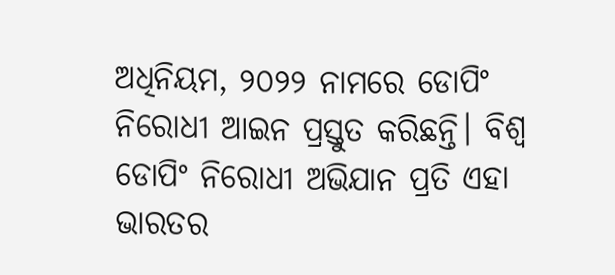ଅଧିନିୟମ, ୨୦୨୨ ନାମରେ ଡୋପିଂ ନିରୋଧୀ ଆଇନ ପ୍ରସ୍ତୁତ କରିଛନ୍ତି। ବିଶ୍ୱ ଡୋପିଂ ନିରୋଧୀ ଅଭିଯାନ ପ୍ରତି ଏହା ଭାରତର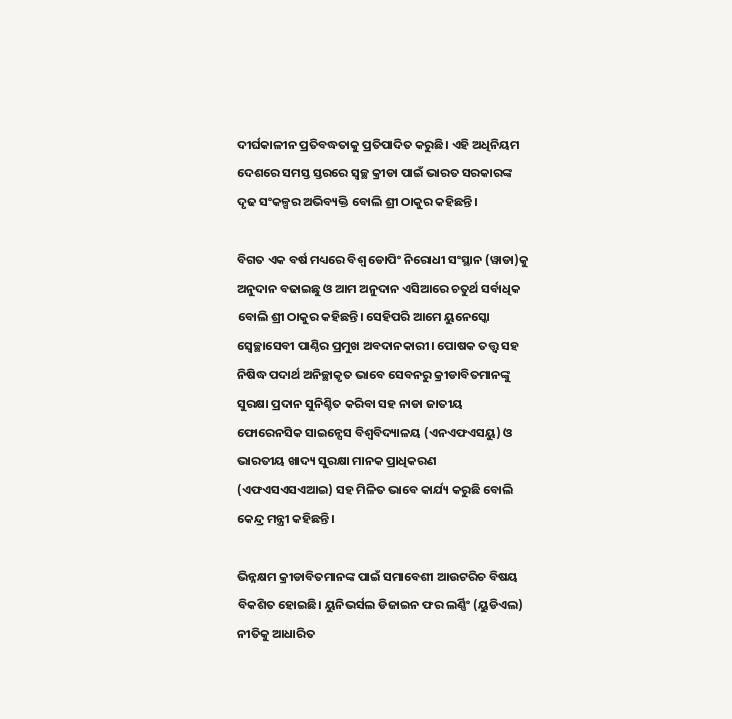ଦୀର୍ଘକାଳୀନ ପ୍ରତିବଦ୍ଧତାକୁ ପ୍ରତିପାଦିତ କରୁଛି। ଏହି ଅଧିନିୟମ ଦେଶରେ ସମସ୍ତ ସ୍ତରରେ ସ୍ୱଚ୍ଛ କ୍ରୀଡା ପାଇଁ ଭାରତ ସରକାରଙ୍କ ଦୃଢ ସଂକଳ୍ପର ଅଭିବ୍ୟକ୍ତି ବୋଲି ଶ୍ରୀ ଠାକୁର କହିଛନ୍ତି।

ବିଗତ ଏକ ବର୍ଷ ମଧ୍ୟରେ ବିଶ୍ୱ ଡୋପିଂ ନିରୋଧୀ ସଂସ୍ଥାନ (ୱାଡା)କୁ ଅନୁଦାନ ବଢାଇଛୁ ଓ ଆମ ଅନୁଦାନ ଏସିଆରେ ଚତୁର୍ଥ ସର୍ବାଧିକ ବୋଲି ଶ୍ରୀ ଠାକୁର କହିଛନ୍ତି। ସେହିପରି ଆମେ ୟୁନେସ୍କୋ ସ୍ୱେଚ୍ଛାସେବୀ ପାଣ୍ଠିର ପ୍ରମୁଖ ଅବଦାନକାରୀ। ପୋଷକ ତତ୍ତ୍ୱ ସହ ନିଷିଦ୍ଧ ପଦାର୍ଥ ଅନିଚ୍ଛାକୃତ ଭାବେ ସେବନରୁ କ୍ରୀଡାବିତମାନଙ୍କୁ ସୁରକ୍ଷା ପ୍ରଦାନ ସୁନିଶ୍ଚିତ କରିବା ସହ ନାଡା ଜାତୀୟ ଫୋରେନସିକ ସାଇନ୍ସେସ ବିଶ୍ୱବିଦ୍ୟାଳୟ (ଏନଏଫଏସୟୁ) ଓ ଭାରତୀୟ ଖାଦ୍ୟ ସୁରକ୍ଷା ମାନକ ପ୍ରାଧିକରଣ (ଏଫଏସଏସଏଆଇ) ସହ ମିଳିତ ଭାବେ କାର୍ଯ୍ୟ କରୁଛି ବୋଲି କେନ୍ଦ୍ର ମନ୍ତ୍ରୀ କହିଛନ୍ତି।

ଭିନ୍ନକ୍ଷମ କ୍ରୀଡାବିତମାନଙ୍କ ପାଇଁ ସମାବେଶୀ ଆଉଟରିଚ ବିଷୟ ବିକଶିତ ହୋଇଛି। ୟୁନିଭର୍ସଲ ଡିଜାଇନ ଫର ଲର୍ଣ୍ଣିଂ (ୟୁଡିଏଲ) ନୀତିକୁ ଆଧାରିତ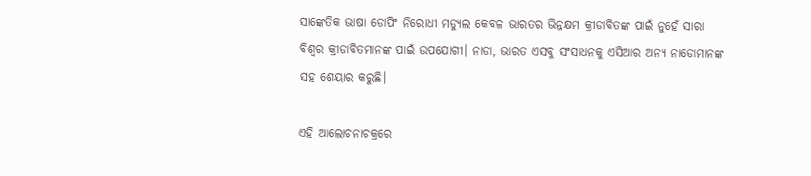ସାଙ୍କେତିକ ଭାଷା ଡୋପିଂ ନିରୋଧୀ ମଡ୍ୟୁଲ କେବଳ ଭାରତର ଭିନ୍ନକ୍ଷମ କ୍ରୀଡାବିତଙ୍କ ପାଇଁ ନୁହେଁ ସାରା ବିଶ୍ୱର କ୍ରୀଡାବିତମାନଙ୍କ ପାଇଁ ଉପଯୋଗୀ। ନାଡା, ଭାରତ ଏସବୁ ସଂସାଧନକୁ ଏସିଆର ଅନ୍ୟ ନାଡୋମାନଙ୍କ ସହ ଶେୟାର କରୁଛି।

ଏହି ଆଲୋଚନାଚକ୍ରରେ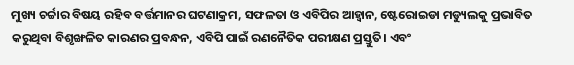ମୁଖ୍ୟ ଚର୍ଚ୍ଚାର ବିଷୟ ରହିବ ବର୍ତ୍ତମାନର ଘଟଣାକ୍ରମ, ସଫଳତା ଓ ଏବିପିର ଆହ୍ୱାନ, ଷ୍ଟେରୋଇଡା ମଡ୍ୟୁଲକୁ ପ୍ରଭାବିତ କରୁଥିବା ବିଶୃଙ୍ଖଳିତ କାରଣର ପ୍ରବନ୍ଧନ, ଏବିପି ପାଇଁ ରଣନୈତିକ ପରୀକ୍ଷଣ ପ୍ରସ୍ତୁତି। ଏବଂ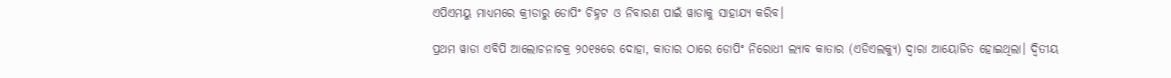ଏପିଏମୟୁ ମାଧ୍ୟମରେ କ୍ରୀଡାରୁ ଡୋପିଂ ଚିହ୍ନଟ ଓ ନିବାରଣ ପାଇଁ ୱାଡାକୁ ସାହାଯ୍ୟ କରିବ।

ପ୍ରଥମ ୱାଡା ଏବିପି ଆଲୋଚନାଚକ୍ର ୨୦୧୫ରେ ଦୋହା, କାତାର ଠାରେ ଡୋପିଂ ନିରୋଧୀ ଲ୍ୟାବ କାତାର (ଏଡିଏଲକ୍ୟୁ) ଦ୍ୱାରା ଆୟୋଜିତ ହୋଇଥିଲା। ଦ୍ୱିତୀୟ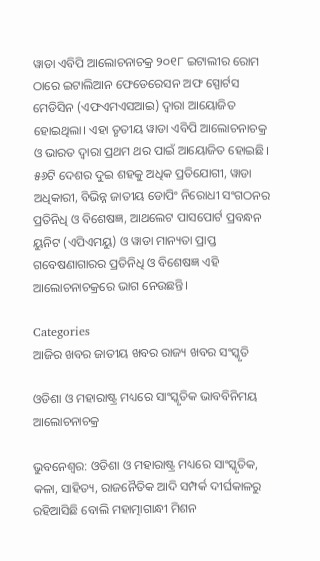ୱାଡା ଏବିପି ଆଲୋଚନାଚକ୍ର ୨୦୧୮ ଇଟାଲୀର ରୋମ ଠାରେ ଇଟାଲିଆନ ଫେଡେରେସନ ଅଫ ସ୍ପୋର୍ଟସ ମେଡିସିନ (ଏଫଏମଏସଆଇ) ଦ୍ୱାରା ଆୟୋଜିତ ହୋଇଥିଲା। ଏହା ତୃତୀୟ ୱାଡା ଏବିପି ଆଲୋଚନାଚକ୍ର ଓ ଭାରତ ଦ୍ୱାରା ପ୍ରଥମ ଥର ପାଇଁ ଆୟୋଜିତ ହୋଇଛି। ୫୬ଟି ଦେଶର ଦୁଇ ଶହକୁ ଅଧିକ ପ୍ରତିଯୋଗୀ, ୱାଡା ଅଧିକାରୀ, ବିଭିନ୍ନ ଜାତୀୟ ଡୋପିଂ ନିରୋଧୀ ସଂଗଠନର ପ୍ରତିନିଧି ଓ ବିଶେଷଜ୍ଞ, ଆଥଲେଟ ପାସପୋର୍ଟ ପ୍ରବନ୍ଧନ ୟୁନିଟ (ଏପିଏମୟୁ) ଓ ୱାଡା ମାନ୍ୟତା ପ୍ରାପ୍ତ ଗବେଷଣାଗାରର ପ୍ରତିନିଧି ଓ ବିଶେଷଜ୍ଞ ଏହି ଆଲୋଚନାଚକ୍ରରେ ଭାଗ ନେଉଛନ୍ତି।

Categories
ଆଜିର ଖବର ଜାତୀୟ ଖବର ରାଜ୍ୟ ଖବର ସଂସ୍କୃତି

ଓଡିଶା ଓ ମହାରାଷ୍ଟ୍ର ମଧ୍ୟରେ ସାଂସ୍କୃତିକ ଭାବବିନିମୟ ଆଲୋଚନାଚକ୍ର

ଭୁବନେଶ୍ୱର: ଓଡିଶା ଓ ମହାରାଷ୍ଟ୍ର ମଧ୍ୟରେ ସାଂସ୍କୃତିକ, କଳା, ସାହିତ୍ୟ, ରାଜନୈତିକ ଆଦି ସମ୍ପର୍କ ଦୀର୍ଘକାଳରୁ ରହିଆସିଛି ବୋଲି ମହାତ୍ମାଗାନ୍ଧୀ ମିଶନ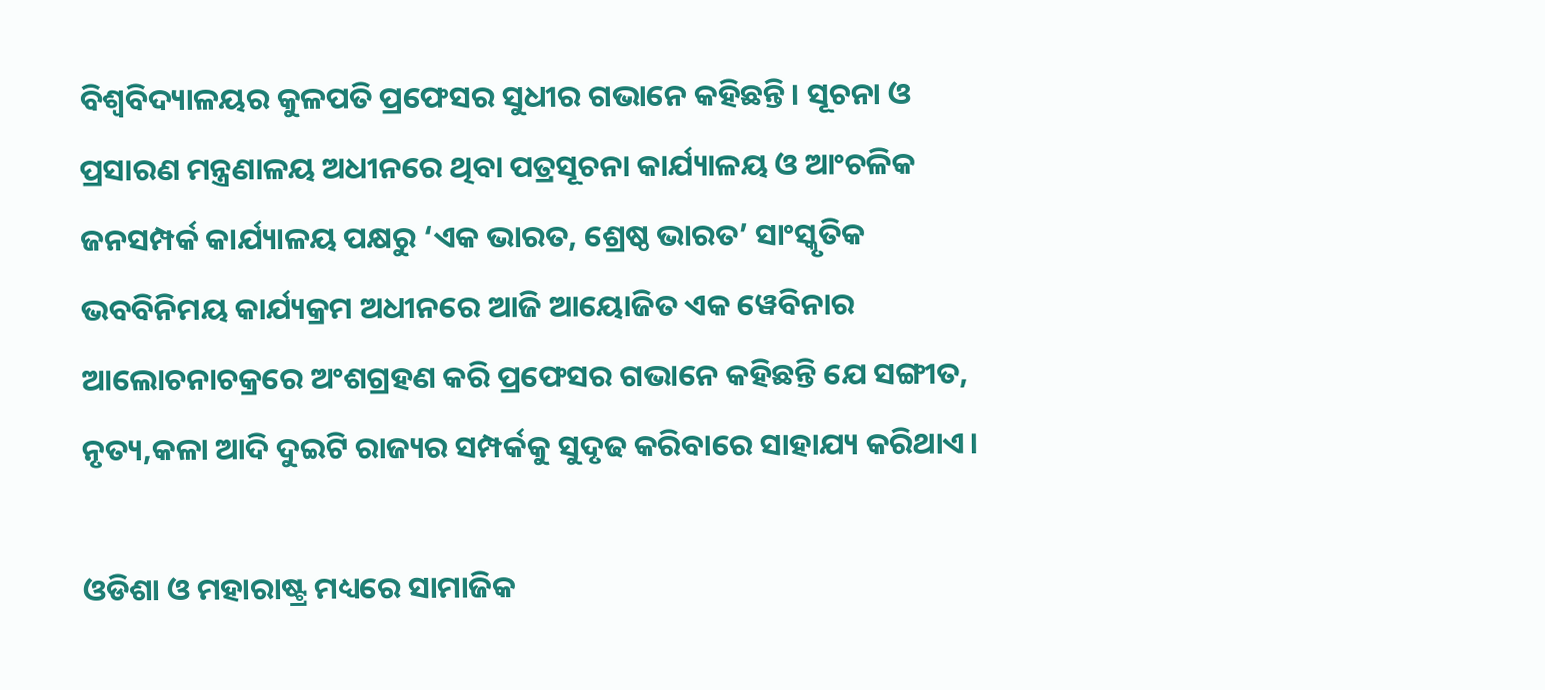ବିଶ୍ୱବିଦ୍ୟାଳୟର କୁଳପତି ପ୍ରଫେସର ସୁଧୀର ଗଭାନେ କହିଛନ୍ତି। ସୂଚନା ଓ ପ୍ରସାରଣ ମନ୍ତ୍ରଣାଳୟ ଅଧୀନରେ ଥିବା ପତ୍ରସୂଚନା କାର୍ଯ୍ୟାଳୟ ଓ ଆଂଚଳିକ ଜନସମ୍ପର୍କ କାର୍ଯ୍ୟାଳୟ ପକ୍ଷରୁ ‘ଏକ ଭାରତ, ଶ୍ରେଷ୍ଠ ଭାରତ’ ସାଂସ୍କୃତିକ ଭବବିନିମୟ କାର୍ଯ୍ୟକ୍ରମ ଅଧୀନରେ ଆଜି ଆୟୋଜିତ ଏକ ୱେବିନାର ଆଲୋଚନାଚକ୍ରରେ ଅଂଶଗ୍ରହଣ କରି ପ୍ରଫେସର ଗଭାନେ କହିଛନ୍ତି ଯେ ସଙ୍ଗୀତ, ନୃତ୍ୟ,କଳା ଆଦି ଦୁଇଟି ରାଜ୍ୟର ସମ୍ପର୍କକୁ ସୁଦୃଢ କରିବାରେ ସାହାଯ୍ୟ କରିଥାଏ।

ଓଡିଶା ଓ ମହାରାଷ୍ଟ୍ର ମଧ୍ୟରେ ସାମାଜିକ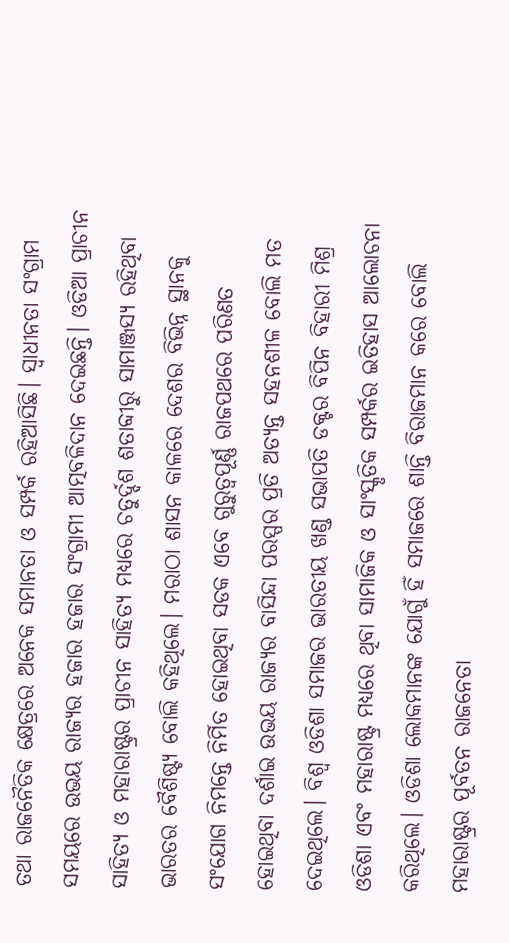ତଥା ରାଜନୈତିକ କ୍ଷେତ୍ରରେ ଅନେକ ସମାନତା ଓ ସମ୍ପର୍କ ରହିଆସିଛି। ସ୍ୱାଧୀନତା ସଂଗ୍ରାମ ସମୟରେ ଉଭୟ ରାଜ୍ୟର ହଜାର ହଜାର ସଂଗ୍ରାମୀ ଆତ୍ମବଳିଦାନ ଦେଇଛନ୍ତି। ଓଡିଆ ପ୍ରାଚୀନ ସାହିତ୍ୟ ଓ ମହାରାଷ୍ଟ୍ରର ପ୍ରାଚୀନ ସାହିତ୍ୟ ମଧ୍ୟରେ ଚତୁର୍ଦ୍ଦଶ ଶତାବ୍ଦୀରୁ ସାମାଞ୍ଜସ୍ୟ ରହିଥିବା ଭାରତର ବୈଶିଷ୍ଟ୍ୟ ବୋଲି କହିଥିଲେ। ମରାଠା ଶାସନ କାଳରେ ଦେଶର ବିଭିନ୍ନ ସ୍ଥାନକୁ ସଂଯୋଗ ନିମନ୍ତେ ନିର୍ମିତ ହୋଇଥିବା ସଡକ ଏବେ ଗୁରୁତ୍ୱପୂର୍ଣ୍ଣ ରାଜପଥରେ ପରିଣତ ହୋଇଥିବା ଦର୍ଶାଇ ଉଭୟ ରାଜ୍ୟର ବାସିନ୍ଦା ପରସ୍ପର ପ୍ରତି ଅତ୍ୟନ୍ତ ସହନଶୀଳ ବୋଲି ମତ ଦେଇଥିଲେ। ବିଶ୍ୱ ଓଡିଶା ସମାଜର ଭାରତୀୟ ଖଣ୍ଡ ସଭାପତି ଡକ୍ଟର ବିପିନ ବିହାରୀ ମିଶ୍ର ଓଡିଶା ଏବଂ ମହାରାଷ୍ଟ୍ର ମଧ୍ୟରେ ଥିବା ସାମାଜିକ ଓ ସାଂସ୍କୃତିକ ସମ୍ପର୍କର ଇତିହାସ ଆଲୋଚନା କରିଥିଲେ। ଓଡିଶା ଲୋକମାନଙ୍କ ଯୋଗୁଁ ହିଁ ସମାଜରେ ଶାନ୍ତି ବିରାଜମାନ କରେ ବୋଲି ମହାରାଷ୍ଟ୍ରର ପୂର୍ବତନ ରାଜନେତା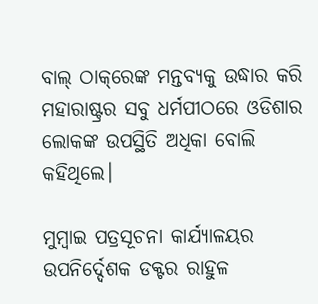ବାଲ୍ ଠାକ୍‌ରେଙ୍କ ମନ୍ତବ୍ୟକୁ ଉଦ୍ଧାର କରି ମହାରାଷ୍ଟ୍ରର ସବୁ ଧର୍ମପୀଠରେ ଓଡିଶାର ଲୋକଙ୍କ ଉପସ୍ଥିତି ଅଧିକା ବୋଲି କହିଥିଲେ।

ମୁମ୍ବାଇ ପତ୍ରସୂଚନା କାର୍ଯ୍ୟାଳୟର ଉପନିର୍ଦ୍ଦେଶକ ଡକ୍ଟର ରାହୁଳ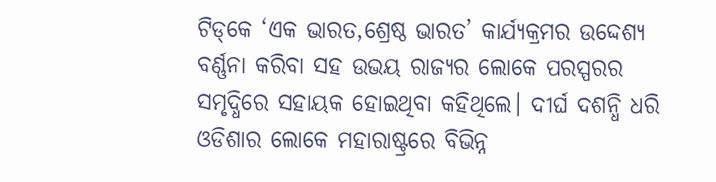ଟିଡ୍‌କେ ‘ଏକ ଭାରତ,ଶ୍ରେଷ୍ଠ ଭାରତ’ କାର୍ଯ୍ୟକ୍ରମର ଉଦ୍ଦେଶ୍ୟ ବର୍ଣ୍ଣନା କରିବା ସହ ଉଭୟ ରାଜ୍ୟର ଲୋକେ ପରସ୍ପରର ସମୃଦ୍ଧିରେ ସହାୟକ ହୋଇଥିବା କହିଥିଲେ। ଦୀର୍ଘ ଦଶନ୍ଧି ଧରି ଓଡିଶାର ଲୋକେ ମହାରାଷ୍ଟ୍ରରେ ବିଭିନ୍ନ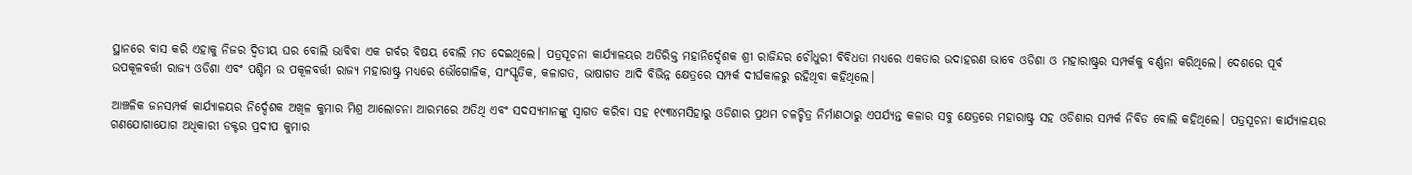ସ୍ଥାନରେ ବାସ କରି ଏହାକୁ ନିଜର ଦ୍ୱିତୀୟ ଘର ବୋଲି ଭାବିବା ଏକ ଗର୍ବର ବିଷୟ ବୋଲି ମତ ଦେଇଥିଲେ। ପତ୍ରସୂଚନା କାର୍ଯ୍ୟାଳୟର ଅତିରିକ୍ତ ମହାନିର୍ଦ୍ଦେଶକ ଶ୍ରୀ ରାଜିନ୍ଦର ଚୌଧୁରୀ ବିବିଧତା ମଧ୍ୟରେ ଏକତାର ଉଦାହରଣ ଭାବେ ଓଡିଶା ଓ ମହାରାଷ୍ଟ୍ରର ସମ୍ପର୍କକୁ ବର୍ଣ୍ଣନା କରିଥିଲେ। ଦେଶରେ ପୂର୍ବ ଉପକୂଳବର୍ତ୍ତୀ ରାଜ୍ୟ ଓଡିଶା ଏବଂ ପଶ୍ଚିମ ଉ ପକୂଳବର୍ତ୍ତୀ ରାଜ୍ୟ ମହାରାଷ୍ଟ୍ର ମଧ୍ୟରେ ଭୌଗୋଳିକ, ସାଂସ୍କୃତିକ, କଳାଗତ, ଭାଷାଗତ ଆଦି ବିଭିନ୍ନ କ୍ଷେତ୍ରରେ ସମ୍ପର୍କ ଦୀର୍ଘକାଳରୁ ରହିଥିବା କହିଥିଲେ।

ଆଞ୍ଚଳିକ ଜନସମ୍ପର୍କ କାର୍ଯ୍ୟାଳୟର ନିର୍ଦ୍ଦେଶକ ଅଖିଳ କୁମାର ମିଶ୍ର ଆଲୋଚନା ଆରମ୍ଭରେ ଅତିଥି ଏବଂ ସଦସ୍ୟମାନଙ୍କୁ ସ୍ୱାଗତ କରିବା ସହ ୧୯୩୪ମସିହାରୁ ଓଡିଶାର ପ୍ରଥମ ଚଳଚ୍ଚିତ୍ର ନିର୍ମାଣଠାରୁ ଏପର୍ଯ୍ୟନ୍ତ କଳାର ସବୁ କ୍ଷେତ୍ରରେ ମହାରାଷ୍ଟ୍ର ସହ ଓଡିଶାର ସମ୍ପର୍କ ନିବିଡ ବୋଲି କହିଥିଲେ। ପତ୍ରସୂଚନା କାର୍ଯ୍ୟାଳୟର ଗଣଯୋଗାଯୋଗ ଅଧିକାରୀ ଡକ୍ଟର ପ୍ରଦୀପ କୁମାର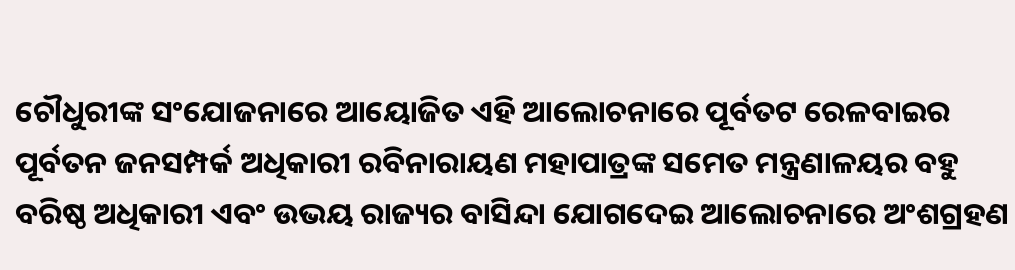ଚୌଧୁରୀଙ୍କ ସଂଯୋଜନାରେ ଆୟୋଜିତ ଏହି ଆଲୋଚନାରେ ପୂର୍ବତଟ ରେଳବାଇର ପୂର୍ବତନ ଜନସମ୍ପର୍କ ଅଧିକାରୀ ରବିନାରାୟଣ ମହାପାତ୍ରଙ୍କ ସମେତ ମନ୍ତ୍ରଣାଳୟର ବହୁ ବରିଷ୍ଠ ଅଧିକାରୀ ଏବଂ ଉଭୟ ରାଜ୍ୟର ବାସିନ୍ଦା ଯୋଗଦେଇ ଆଲୋଚନାରେ ଅଂଶଗ୍ରହଣ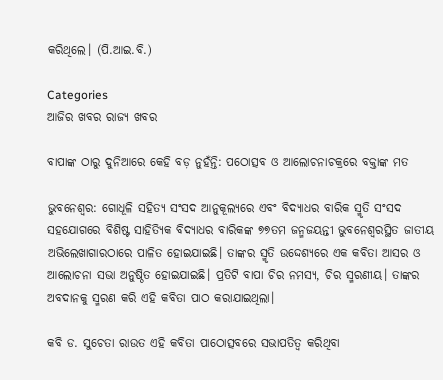କରିଥିଲେ। (ପି.ଆଇ.ବି.)

Categories
ଆଜିର ଖବର ରାଜ୍ୟ ଖବର

ବାପାଙ୍କ ଠାରୁ ଦୁନିଆରେ କେହି ବଡ଼ ନୁହଁନ୍ତି: ପଠୋତ୍ସବ ଓ ଆଲୋଚନାଚକ୍ରରେ ବକ୍ତାଙ୍କ ମତ

ଭୁବନେଶ୍ୱର: ଗୋଧୂଳି ସହିତ୍ୟ ସଂସଦ ଆନୁକୂଲ୍ୟରେ ଏବଂ ବିଦ୍ୟାଧର ବାରିକ ସ୍ମୃତି ସଂସଦ ସହଯୋଗରେ ବିଶିଷ୍ଟ ସାହିତ୍ୟିକ ବିଦ୍ୟାଧର ବାରିକଙ୍କ ୭୭ତମ ଜନ୍ମଜୟନ୍ତୀ ଭୁବନେଶ୍ୱରସ୍ଥିତ ଜାତୀୟ ଅଭିଲେଖାଗାରଠାରେ ପାଳିତ ହୋଇଯାଇଛି। ତାଙ୍କର ସ୍ମୃତି ଉଦ୍ଦେଶ୍ୟରେ ଏକ କବିତା ଆସର ଓ ଆଲୋଚନା ସଭା ଅନୁଷ୍ଠିତ ହୋଇଯାଇଛି। ପ୍ରତିଟି ବାପା ଚିର ନମସ୍ୟ, ଚିର ସ୍ମରଣୀୟ। ତାଙ୍କର ଅବଦାନକୁ ସ୍ମରଣ କରି ଏହି କବିତା ପାଠ କରାଯାଇଥିଲା।

କବି ଡ. ସୁଚେତା ରାଉତ ଏହି କବିତା ପାଠୋତ୍ସବରେ ସଭାପତିତ୍ୱ କରିଥିବା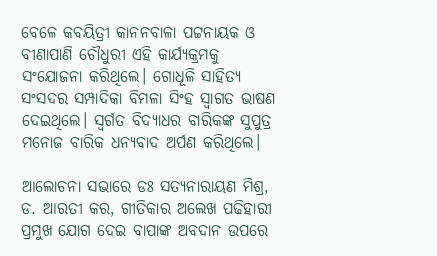ବେଳେ କବୟିତ୍ରୀ କାନନବାଳା ପଟ୍ଟନାୟକ ଓ ବୀଣାପାଣି ଚୌଧୁରୀ ଏହି କାର୍ଯ୍ୟକ୍ରମକୁ ସଂଯୋଜନା କରିଥିଲେ। ଗୋଧୂଳି ସାହିତ୍ୟ ସଂସଦର ସମ୍ପାଦିକା ବିମଳା ସିଂହ ସ୍ୱାଗତ ଭାଷଣ ଦେଇଥିଲେ। ସ୍ୱର୍ଗତ ବିଦ୍ୟାଧର ବାରିକଙ୍କ ସୁପୁତ୍ର ମନୋଜ ବାରିକ ଧନ୍ୟବାଦ ଅର୍ପଣ କରିଥିଲେ।

ଆଲୋଚନା ସଭାରେ ଡଃ ସତ୍ୟନାରାୟଣ ମିଶ୍ର, ଡ. ଆରତୀ କର, ଗୀତିକାର ଅଲେଖ ପଢିହାରୀ ପ୍ରମୁଖ ଯୋଗ ଦେଇ ବାପାଙ୍କ ଅବଦାନ ଉପରେ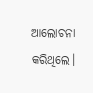ଆଲୋଚନା କରିଥିଲେ।